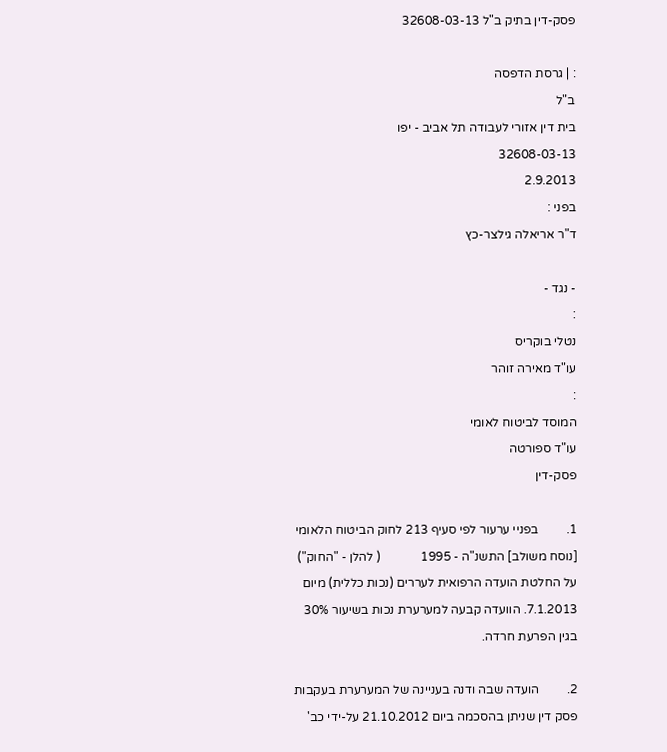פסק-דין בתיק ב"ל 32608-03-13

: | גרסת הדפסה
ב"ל
בית דין אזורי לעבודה תל אביב - יפו
32608-03-13
2.9.2013
בפני :
ד"ר אריאלה גילצר-כץ

- נגד -
:
נטלי בוקריס
עו"ד מאירה זוהר
:
המוסד לביטוח לאומי
עו"ד ספורטה
פסק-דין

1.         בפניי ערעור לפי סעיף 213 לחוק הביטוח הלאומי [נוסח משולב] התשנ"ה - 1995             ( להלן - "החוק") על החלטת הועדה הרפואית לעררים (נכות כללית) מיום 7.1.2013. הוועדה קבעה למערערת נכות בשיעור 30% בגין הפרעת חרדה.

2.         הועדה שבה ודנה בעניינה של המערערת בעקבות פסק דין שניתן בהסכמה ביום 21.10.2012 על-ידי כב'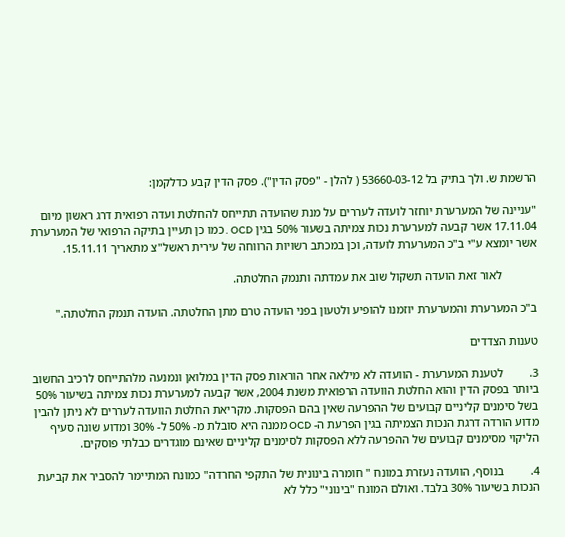הרשמת ש. ולך בתיק בל 53660-03-12 ( להלן - "פסק הדין"). פסק הדין קבע כדלקמן:

"עניינה של המערערת יוחזר לועדה לעררים על מנת שהועדה תתייחס להחלטת ועדה רפואית דרג ראשון מיום 17.11.04 אשר קבעה למערערת נכות צמיתה בשעור 50% בגין OCD . כמו כן תעיין בתיקה הרפואי של המערערת אשר יומצא ע"י ב"כ המערערת לועדה, וכן במכתב רשויות הרווחה של עירית ראשל"צ מתאריך 15.11.11.

            לאור זאת הועדה תשקול שוב את עמדתה ותנמק החלטתה.

ב"כ המערערת והמערערת יוזמנו להופיע ולטעון בפני הועדה טרם מתן החלטתה. הועדה תנמק החלטתה."

טענות הצדדים

3.         לטענת המערערת - הוועדה לא מילאה אחר הוראות פסק הדין במלואן ונמנעה מלהתייחס לרכיב החשוב ביותר בפסק הדין והוא החלטת הוועדה הרפואית משנת 2004, אשר קבעה למערערת נכות צמיתה בשיעור 50% בשל סימנים קליניים קבועים של ההפרעה שאין בהם הפסקות. מקריאת החלטת הוועדה לעררים לא ניתן להבין מדוע הורדה דרגת הנכות הצמיתה בגין הפרעת ה- OCD ממנה היא סובלת מ- 50% ל- 30% ומדוע שונה סעיף הליקוי מסימנים קבועים של ההפרעה ללא הפסקות לסימנים קליניים שאינם מוגדרים כבלתי פוסקים.

4.         בנוסף, הוועדה נעזרת במונח " חומרה בינונית של התקפי החרדה" כמונח המתיימר להסביר את קביעת הנכות בשיעור 30% בלבד. ואולם המונח "בינוני" כלל לא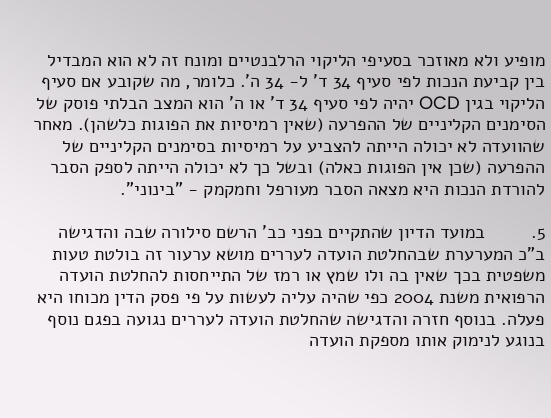מופיע ולא מאוזכר בסעיפי הליקוי הרלבנטיים ומונח זה לא הוא המבדיל בין קביעת הנכות לפי סעיף 34 ד' ל- 34 ה'. כלומר, מה שקובע אם סעיף הליקוי בגין OCD יהיה לפי סעיף 34 ד' או ה' הוא המצב הבלתי פוסק של הסימנים הקליניים של ההפרעה (שאין רמיסיות את הפוגות כלשהן). מאחר שהוועדה לא יכולה הייתה להצביע על רמיסיות בסימנים הקליניים של ההפרעה (שכן אין הפוגות כאלה) ובשל כך לא יכולה הייתה לספק הסבר להורדת הנכות היא מצאה הסבר מעורפל וחמקמק - "בינוני".

5.         במועד הדיון שהתקיים בפני כב' הרשם סילורה שבה והדגישה ב"כ המערערת שבהחלטת הועדה לעררים מושא ערעור זה בולטת טעות משפטית בכך שאין בה ולו שמץ או רמז של התייחסות להחלטת הועדה הרפואית משנת 2004 כפי שהיה עליה לעשות על פי פסק הדין מכוחו היא פעלה. בנוסף חזרה והדגישה שהחלטת הועדה לעררים נגועה בפגם נוסף בנוגע לנימוק אותו מספקת הועדה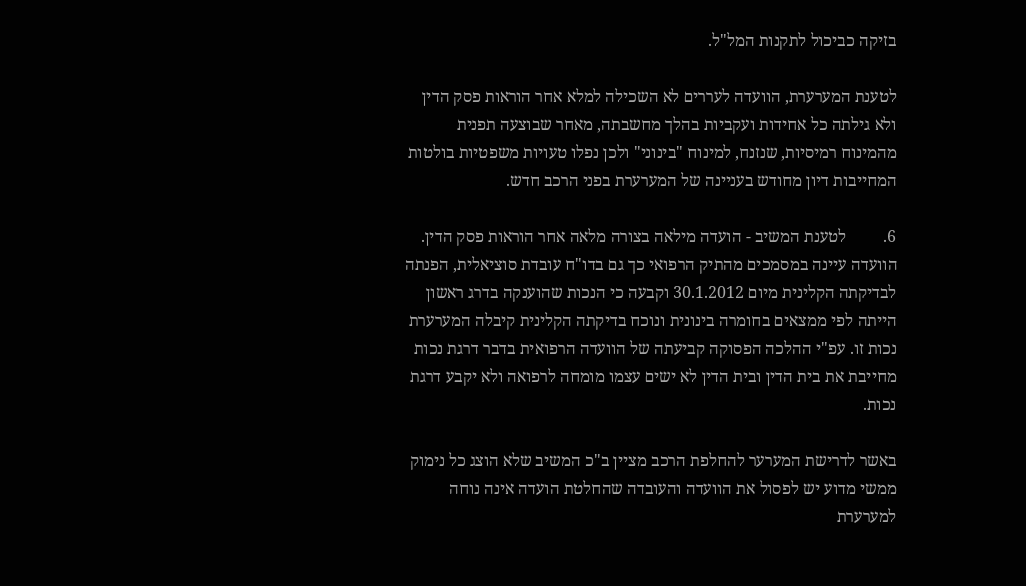בזיקה כביכול לתקנות המל"ל.

לטענת המערערת, הוועדה לעררים לא השכילה למלא אחר הוראות פסק הדין ולא גילתה כל אחידות ועקביות בהלך מחשבתה, מאחר שבוצעה תפנית מהמינוח רמיסיות, שנזנח, למינוח "בינוני" ולכן נפלו טעויות משפטיות בולטות המחייבות דיון מחודש בעניינה של המערערת בפני הרכב חדש.

6.         לטענת המשיב - הועדה מילאה בצורה מלאה אחר הוראות פסק הדין. הוועדה עיינה במסמכים מהתיק הרפואי כך גם בדו"ח עובדת סוציאלית, הפנתה לבדיקתה הקלינית מיום 30.1.2012 וקבעה כי הנכות שהוענקה בדרג ראשון הייתה לפי ממצאים בחומרה בינונית ונוכח בדיקתה הקלינית קיבלה המערערת נכות זו. עפ"י ההלכה הפסוקה קביעתה של הוועדה הרפואית בדבר דרגת נכות מחייבת את בית הדין ובית הדין לא ישים עצמו מומחה לרפואה ולא יקבע דרגת נכות.

באשר לדרישת המערער להחלפת הרכב מציין ב"כ המשיב שלא הוצג כל נימוק ממשי מדוע יש לפסול את הוועדה והעובדה שהחלטת הועדה אינה נוחה למערערת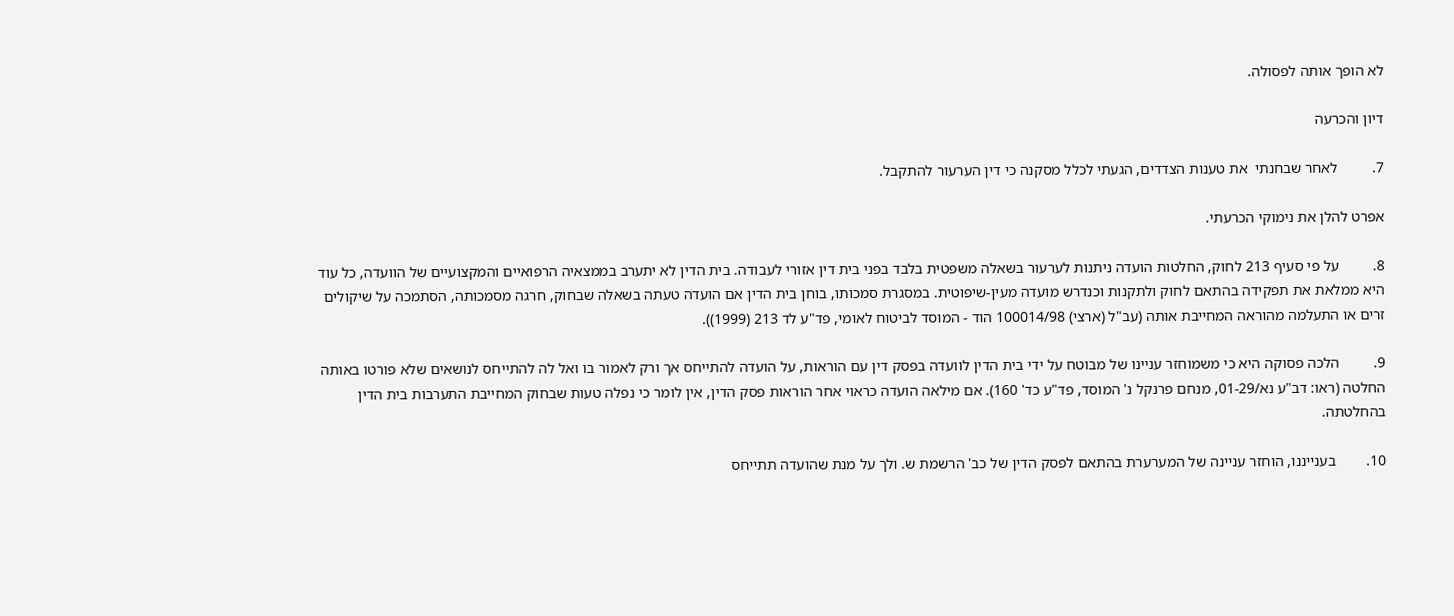לא הופך אותה לפסולה.

דיון והכרעה

7.         לאחר שבחנתי  את טענות הצדדים, הגעתי לכלל מסקנה כי דין הערעור להתקבל.

אפרט להלן את נימוקי הכרעתי.

8.         על פי סעיף 213 לחוק, החלטות הועדה ניתנות לערעור בשאלה משפטית בלבד בפני בית דין אזורי לעבודה. בית הדין לא יתערב בממצאיה הרפואיים והמקצועיים של הוועדה, כל עוד היא ממלאת את תפקידה בהתאם לחוק ולתקנות וכנדרש מועדה מעין-שיפוטית. במסגרת סמכותו, בוחן בית הדין אם הועדה טעתה בשאלה שבחוק, חרגה מסמכותה, הסתמכה על שיקולים זרים או התעלמה מהוראה המחייבת אותה (עב"ל (ארצי) 100014/98 הוד - המוסד לביטוח לאומי, פד"ע לד 213 (1999)).

9.         הלכה פסוקה היא כי משמוחזר עניינו של מבוטח על ידי בית הדין לוועדה בפסק דין עם הוראות, על הועדה להתייחס אך ורק לאמור בו ואל לה להתייחס לנושאים שלא פורטו באותה החלטה (ראו: דב"ע נא/01-29, מנחם פרנקל נ' המוסד, פד"ע כד' 160). אם מילאה הועדה כראוי אחר הוראות פסק הדין, אין לומר כי נפלה טעות שבחוק המחייבת התערבות בית הדין בהחלטתה.

10.        בענייננו, הוחזר עניינה של המערערת בהתאם לפסק הדין של כב' הרשמת ש. ולך על מנת שהועדה תתייחס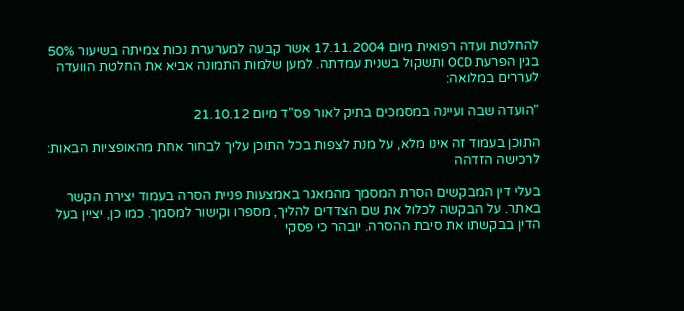להחלטת ועדה רפואית מיום 17.11.2004 אשר קבעה למערערת נכות צמיתה בשיעור 50% בגין הפרעת OCD ותשקול בשנית עמדתה. למען שלמות התמונה אביא את החלטת הוועדה לעררים במלואה:

"הועדה שבה ועיינה במסמכים בתיק לאור פס"ד מיום 21.10.12

התוכן בעמוד זה אינו מלא, על מנת לצפות בכל התוכן עליך לבחור אחת מהאופציות הבאות:
לרכישה הזדהה

בעלי דין המבקשים הסרת המסמך מהמאגר באמצעות פניית הסרה בעמוד יצירת הקשר באתר. על הבקשה לכלול את שם הצדדים להליך, מספרו וקישור למסמך. כמו כן, יציין בעל הדין בבקשתו את סיבת ההסרה. יובהר כי פסקי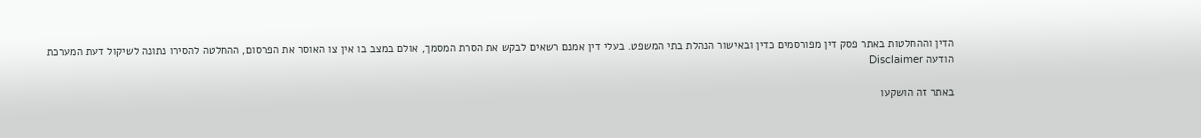הדין וההחלטות באתר פסק דין מפורסמים כדין ובאישור הנהלת בתי המשפט. בעלי דין אמנם רשאים לבקש את הסרת המסמך, אולם במצב בו אין צו האוסר את הפרסום, ההחלטה להסירו נתונה לשיקול דעת המערכת
הודעה Disclaimer

באתר זה הושקעו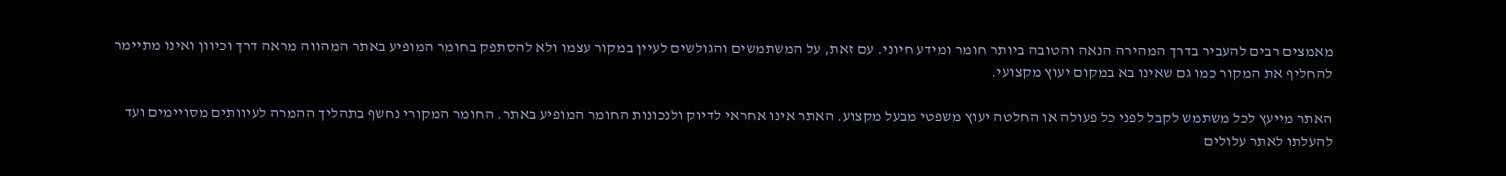מאמצים רבים להעביר בדרך המהירה הנאה והטובה ביותר חומר ומידע חיוני. עם זאת, על המשתמשים והגולשים לעיין במקור עצמו ולא להסתפק בחומר המופיע באתר המהווה מראה דרך וכיוון ואינו מתיימר להחליף את המקור כמו גם שאינו בא במקום יעוץ מקצועי.

האתר מייעץ לכל משתמש לקבל לפני כל פעולה או החלטה יעוץ משפטי מבעל מקצוע. האתר אינו אחראי לדיוק ולנכונות החומר המופיע באתר. החומר המקורי נחשף בתהליך ההמרה לעיוותים מסויימים ועד להעלתו לאתר עלולים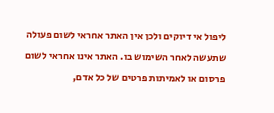ליפול אי דיוקים ולכן אין האתר אחראי לשום פעולה שתעשה לאחר השימוש בו. האתר אינו אחראי לשום פרסום או לאמיתות פרטים של כל אדם,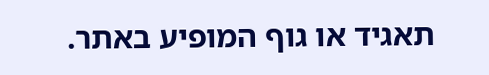תאגיד או גוף המופיע באתר.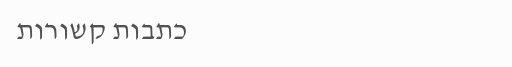כתבות קשורות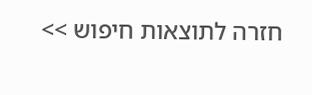חזרה לתוצאות חיפוש >>